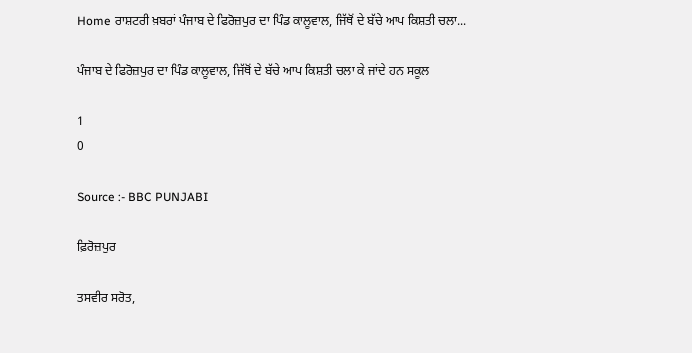Home ਰਾਸ਼ਟਰੀ ਖ਼ਬਰਾਂ ਪੰਜਾਬ ਦੇ ਫਿਰੋਜ਼ਪੁਰ ਦਾ ਪਿੰਡ ਕਾਲੂਵਾਲ, ਜਿੱਥੋਂ ਦੇ ਬੱਚੇ ਆਪ ਕਿਸ਼ਤੀ ਚਲਾ...

ਪੰਜਾਬ ਦੇ ਫਿਰੋਜ਼ਪੁਰ ਦਾ ਪਿੰਡ ਕਾਲੂਵਾਲ, ਜਿੱਥੋਂ ਦੇ ਬੱਚੇ ਆਪ ਕਿਸ਼ਤੀ ਚਲਾ ਕੇ ਜਾਂਦੇ ਹਨ ਸਕੂਲ

1
0

Source :- BBC PUNJABI

ਫ਼ਿਰੋਜ਼ਪੁਰ

ਤਸਵੀਰ ਸਰੋਤ,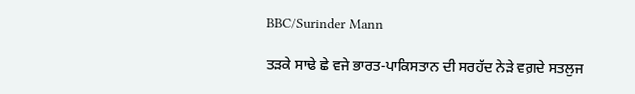BBC/Surinder Mann

ਤੜਕੇ ਸਾਢੇ ਛੇ ਵਜੇ ਭਾਰਤ-ਪਾਕਿਸਤਾਨ ਦੀ ਸਰਹੱਦ ਨੇੜੇ ਵਗ਼ਦੇ ਸਤਲੁਜ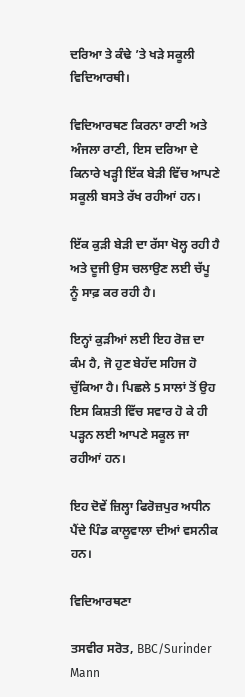ਦਰਿਆ ਤੇ ਕੰਢੇ ’ਤੇ ਖੜੇ ਸਕੂਲੀ ਵਿਦਿਆਰਥੀ।

ਵਿਦਿਆਰਥਣ ਕਿਰਨਾ ਰਾਣੀ ਅਤੇ ਅੰਜਲਾ ਰਾਣੀ, ਇਸ ਦਰਿਆ ਦੇ ਕਿਨਾਰੇ ਖੜ੍ਹੀ ਇੱਕ ਬੇੜੀ ਵਿੱਚ ਆਪਣੇ ਸਕੂਲੀ ਬਸਤੇ ਰੱਖ ਰਹੀਆਂ ਹਨ।

ਇੱਕ ਕੁੜੀ ਬੇੜੀ ਦਾ ਰੱਸਾ ਖੋਲ੍ਹ ਰਹੀ ਹੈ ਅਤੇ ਦੂਜੀ ਉਸ ਚਲਾਉਣ ਲਈ ਚੱਪੂ ਨੂੰ ਸਾਫ਼ ਕਰ ਰਹੀ ਹੈ।

ਇਨ੍ਹਾਂ ਕੁੜੀਆਂ ਲਈ ਇਹ ਰੋਜ਼ ਦਾ ਕੰਮ ਹੈ, ਜੋ ਹੁਣ ਬੇਹੱਦ ਸਹਿਜ ਹੋ ਚੁੱਕਿਆ ਹੈ। ਪਿਛਲੇ 5 ਸਾਲਾਂ ਤੋਂ ਉਹ ਇਸ ਕਿਸ਼ਤੀ ਵਿੱਚ ਸਵਾਰ ਹੋ ਕੇ ਹੀ ਪੜ੍ਹਨ ਲਈ ਆਪਣੇ ਸਕੂਲ ਜਾ ਰਹੀਆਂ ਹਨ।

ਇਹ ਦੋਵੇਂ ਜ਼ਿਲ੍ਹਾ ਫਿਰੋਜ਼ਪੁਰ ਅਧੀਨ ਪੈਂਦੇ ਪਿੰਡ ਕਾਲੂਵਾਲਾ ਦੀਆਂ ਵਸਨੀਕ ਹਨ।

ਵਿਦਿਆਰਥਣਾ

ਤਸਵੀਰ ਸਰੋਤ, BBC/Surinder Mann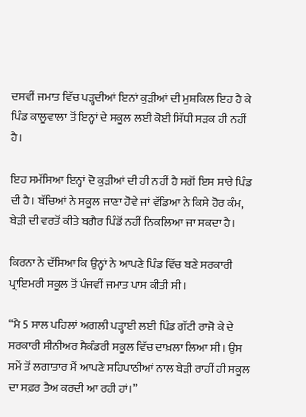ਦਸਵੀਂ ਜਮਾਤ ਵਿੱਚ ਪੜ੍ਹਦੀਆਂ ਇਨਾਂ ਕੁੜੀਆਂ ਦੀ ਮੁਸ਼ਕਿਲ ਇਹ ਹੈ ਕੇ ਪਿੰਡ ਕਾਲੂਵਾਲਾ ਤੋਂ ਇਨ੍ਹਾਂ ਦੇ ਸਕੂਲ ਲਈ ਕੋਈ ਸਿੱਧੀ ਸੜਕ ਹੀ ਨਹੀਂ ਹੈ।

ਇਹ ਸਮੱਸਿਆ ਇਨ੍ਹਾਂ ਦੋ ਕੁੜੀਆਂ ਦੀ ਹੀ ਨਹੀਂ ਹੈ ਸਗੋਂ ਇਸ ਸਾਰੇ ਪਿੰਡ ਦੀ ਹੈ। ਬੱਚਿਆਂ ਨੇ ਸਕੂਲ ਜਾਣਾ ਹੋਵੇ ਜਾਂ ਵੱਡਿਆ ਨੇ ਕਿਸੇ ਹੋਰ ਕੰਮ, ਬੇੜੀ ਦੀ ਵਰਤੋਂ ਕੀਤੇ ਬਗੈਰ ਪਿੰਡੋਂ ਨਹੀਂ ਨਿਕਲਿਆ ਜਾ ਸਕਦਾ ਹੈ।

ਕਿਰਨਾ ਨੇ ਦੱਸਿਆ ਕਿ ਉਨ੍ਹਾਂ ਨੇ ਆਪਣੇ ਪਿੰਡ ਵਿੱਚ ਬਣੇ ਸਰਕਾਰੀ ਪ੍ਰਾਇਮਰੀ ਸਕੂਲ ਤੋਂ ਪੰਜਵੀਂ ਜਮਾਤ ਪਾਸ ਕੀਤੀ ਸੀ।

“ਮੈ 5 ਸਾਲ ਪਹਿਲਾਂ ਅਗਲੀ ਪੜ੍ਹਾਈ ਲਈ ਪਿੰਡ ਗੱਟੀ ਰਾਜੋ ਕੇ ਦੇ ਸਰਕਾਰੀ ਸੀਨੀਅਰ ਸੈਕੰਡਰੀ ਸਕੂਲ ਵਿੱਚ ਦਾਖ਼ਲਾ ਲਿਆ ਸੀ। ਉਸ ਸਮੇਂ ਤੋਂ ਲਗਾਤਾਰ ਮੈਂ ਆਪਣੇ ਸਹਿਪਾਠੀਆਂ ਨਾਲ ਬੇੜੀ ਰਾਹੀਂ ਹੀ ਸਕੂਲ ਦਾ ਸਫ਼ਰ ਤੈਅ ਕਰਦੀ ਆ ਰਹੀ ਹਾਂ।”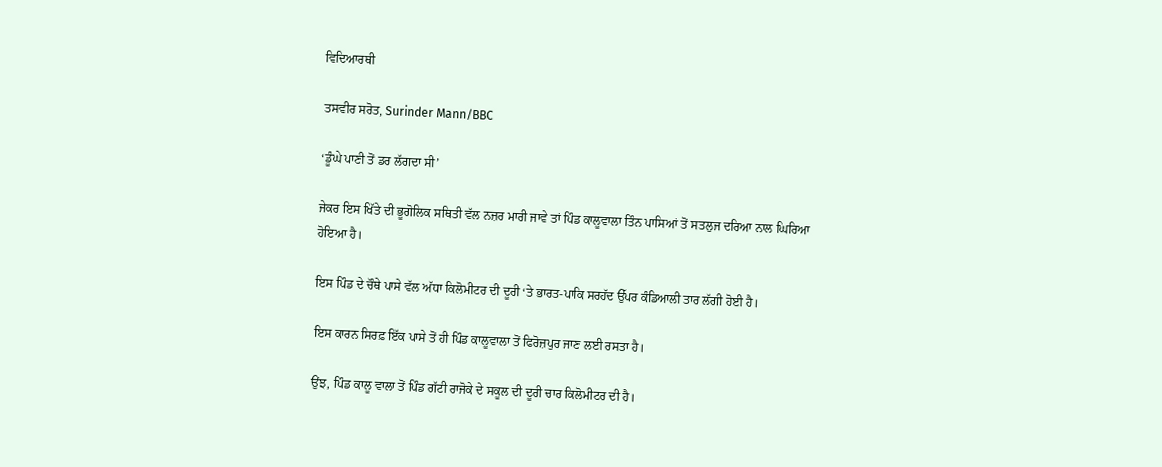ਵਿਦਿਆਰਥੀ

ਤਸਵੀਰ ਸਰੋਤ, Surinder Mann/BBC

‘ਡੂੰਘੇ ਪਾਣੀ ਤੋਂ ਡਰ ਲੱਗਦਾ ਸੀ’

ਜੇਕਰ ਇਸ ਖਿੱਤੇ ਦੀ ਭੂਗੋਲਿਕ ਸਥਿਤੀ ਵੱਲ ਨਜ਼ਰ ਮਾਰੀ ਜਾਵੇ ਤਾਂ ਪਿੰਡ ਕਾਲੂਵਾਲਾ ਤਿੰਨ ਪਾਸਿਆਂ ਤੋਂ ਸਤਲੁਜ ਦਰਿਆ ਨਾਲ ਘਿਰਿਆ ਹੋਇਆ ਹੈ।

ਇਸ ਪਿੰਡ ਦੇ ਚੌਥੇ ਪਾਸੇ ਵੱਲ ਅੱਧਾ ਕਿਲੋਮੀਟਰ ਦੀ ਦੂਰੀ ‘ਤੇ ਭਾਰਤ-ਪਾਕਿ ਸਰਹੱਦ ਉੱਪਰ ਕੰਡਿਆਲੀ ਤਾਰ ਲੱਗੀ ਹੋਈ ਹੈ।

ਇਸ ਕਾਰਨ ਸਿਰਫ਼ ਇੱਕ ਪਾਸੇ ਤੋਂ ਹੀ ਪਿੰਡ ਕਾਲੂਵਾਲਾ ਤੋਂ ਫਿਰੋਜ਼ਪੁਰ ਜਾਣ ਲਈ ਰਸਤਾ ਹੈ।

ਉਂਝ, ਪਿੰਡ ਕਾਲੂ ਵਾਲਾ ਤੋਂ ਪਿੰਡ ਗੱਟੀ ਰਾਜੋਕੇ ਦੇ ਸਕੂਲ ਦੀ ਦੂਰੀ ਚਾਰ ਕਿਲੋਮੀਟਰ ਦੀ ਹੈ।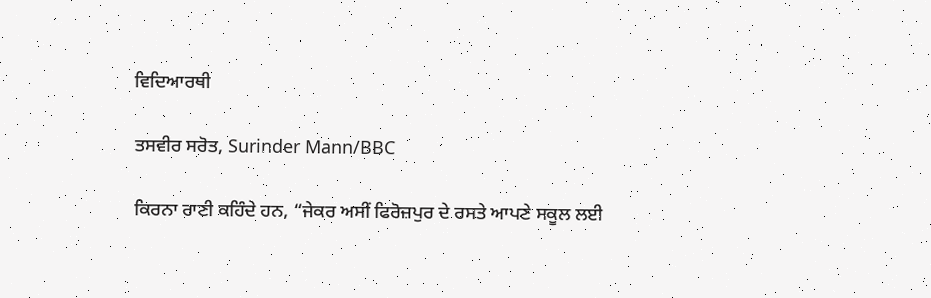ਵਿਦਿਆਰਥੀ

ਤਸਵੀਰ ਸਰੋਤ, Surinder Mann/BBC

ਕਿਰਨਾ ਰਾਣੀ ਕਹਿੰਦੇ ਹਨ, “ਜੇਕਰ ਅਸੀਂ ਫਿਰੋਜ਼ਪੁਰ ਦੇ ਰਸਤੇ ਆਪਣੇ ਸਕੂਲ ਲਈ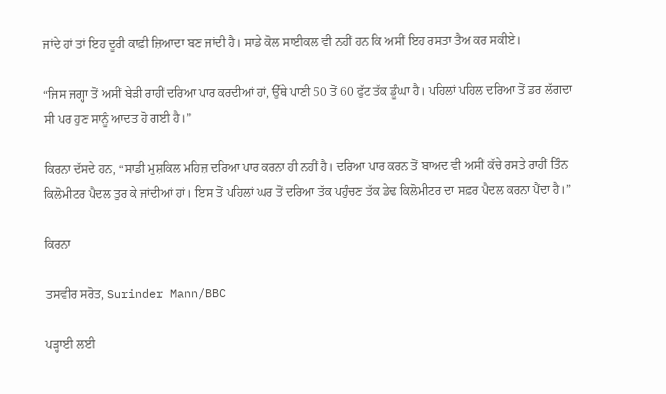ਜਾਂਦੇ ਹਾਂ ਤਾਂ ਇਹ ਦੂਰੀ ਕਾਫ਼ੀ ਜ਼ਿਆਦਾ ਬਣ ਜਾਂਦੀ ਹੈ। ਸਾਡੇ ਕੋਲ ਸਾਈਕਲ ਵੀ ਨਹੀਂ ਹਨ ਕਿ ਅਸੀਂ ਇਹ ਰਸਤਾ ਤੈਅ ਕਰ ਸਕੀਏ।

“ਜਿਸ ਜਗ੍ਹਾ ਤੋਂ ਅਸੀਂ ਬੇੜੀ ਰਾਹੀਂ ਦਰਿਆ ਪਾਰ ਕਰਦੀਆਂ ਹਾਂ, ਉੱਥੇ ਪਾਣੀ 50 ਤੋਂ 60 ਫੁੱਟ ਤੱਕ ਡੂੰਘਾ ਹੈ। ਪਹਿਲਾਂ ਪਹਿਲ ਦਰਿਆ ਤੋਂ ਡਰ ਲੱਗਦਾ ਸੀ ਪਰ ਹੁਣ ਸਾਨੂੰ ਆਦਤ ਹੋ ਗਈ ਹੈ।”

ਕਿਰਨਾ ਦੱਸਦੇ ਹਨ, “ਸਾਡੀ ਮੁਸ਼ਕਿਲ ਮਹਿਜ਼ ਦਰਿਆ ਪਾਰ ਕਰਨਾ ਹੀ ਨਹੀਂ ਹੈ। ਦਰਿਆ ਪਾਰ ਕਰਨ ਤੋਂ ਬਾਅਦ ਵੀ ਅਸੀਂ ਕੱਚੇ ਰਸਤੇ ਰਾਹੀਂ ਤਿੰਨ ਕਿਲੋਮੀਟਰ ਪੈਦਲ ਤੁਰ ਕੇ ਜਾਂਦੀਆਂ ਹਾਂ। ਇਸ ਤੋਂ ਪਹਿਲਾਂ ਘਰ ਤੋਂ ਦਰਿਆ ਤੱਕ ਪਹੁੰਚਣ ਤੱਕ ਡੇਢ ਕਿਲੋਮੀਟਰ ਦਾ ਸਫ਼ਰ ਪੈਦਲ ਕਰਨਾ ਪੈਂਦਾ ਹੈ।”

ਕਿਰਨਾ

ਤਸਵੀਰ ਸਰੋਤ, Surinder Mann/BBC

ਪੜ੍ਹਾਈ ਲਈ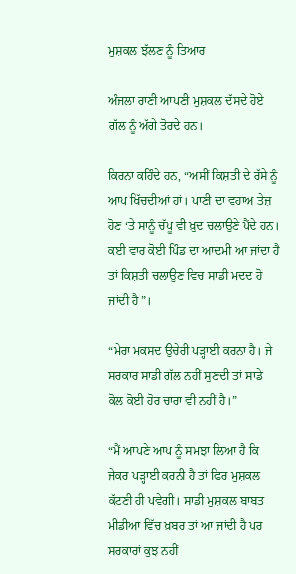ਮੁਸ਼ਕਲ ਝੱਲਣ ਨੂੰ ਤਿਆਰ

ਅੰਜਲਾ ਰਾਣੀ ਆਪਣੀ ਮੁਸ਼ਕਲ ਦੱਸਦੇ ਹੋਏ ਗੱਲ ਨੂੰ ਅੱਗੇ ਤੋਰਦੇ ਹਨ।

ਕਿਰਨਾ ਕਹਿੰਦੇ ਹਨ, “ਅਸੀਂ ਕਿਸ਼ਤੀ ਦੇ ਰੱਸੇ ਨੂੰ ਆਪ ਖਿੱਚਦੀਆਂ ਹਾਂ। ਪਾਣੀ ਦਾ ਵਹਾਅ ਤੇਜ਼ ਹੋਣ ‘ਤੇ ਸਾਨੂੰ ਚੱਪੂ ਵੀ ਖ਼ੁਦ ਚਲਾਉਣੇ ਪੈਂਦੇ ਹਨ। ਕਈ ਵਾਰ ਕੋਈ ਪਿੰਡ ਦਾ ਆਦਮੀ ਆ ਜਾਂਦਾ ਹੈ ਤਾਂ ਕਿਸ਼ਤੀ ਚਲਾਉਣ ਵਿਚ ਸਾਡੀ ਮਦਦ ਹੋ ਜਾਂਦੀ ਹੈ”।

“ਮੇਰਾ ਮਕਸਦ ਉਚੇਰੀ ਪੜ੍ਹਾਈ ਕਰਨਾ ਹੈ। ਜੇ ਸਰਕਾਰ ਸਾਡੀ ਗੱਲ ਨਹੀਂ ਸੁਣਦੀ ਤਾਂ ਸਾਡੇ ਕੋਲ ਕੋਈ ਹੋਰ ਚਾਰਾ ਵੀ ਨਹੀਂ ਹੈ।”

“ਮੈਂ ਆਪਣੇ ਆਪ ਨੂੰ ਸਮਝਾ ਲਿਆ ਹੈ ਕਿ ਜੇਕਰ ਪੜ੍ਹਾਈ ਕਰਨੀ ਹੈ ਤਾਂ ਫਿਰ ਮੁਸ਼ਕਲ ਕੱਟਣੀ ਹੀ ਪਵੇਗੀ। ਸਾਡੀ ਮੁਸ਼ਕਲ ਬਾਬਤ ਮੀਡੀਆ ਵਿੱਚ ਖ਼ਬਰ ਤਾਂ ਆ ਜਾਂਦੀ ਹੈ ਪਰ ਸਰਕਾਰਾਂ ਕੁਝ ਨਹੀਂ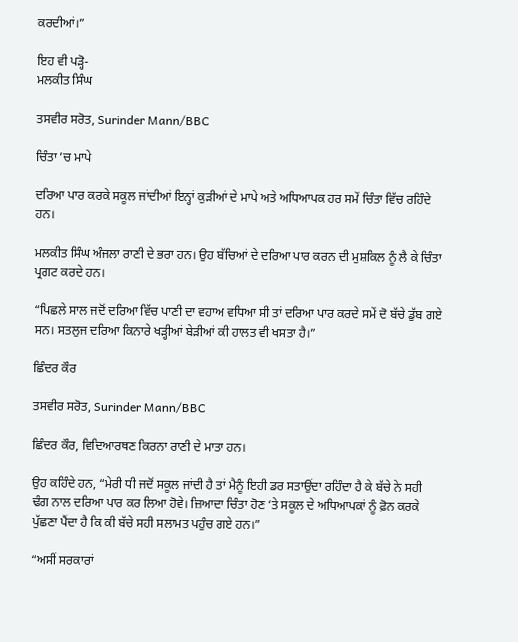ਕਰਦੀਆਂ।”

ਇਹ ਵੀ ਪੜ੍ਹੋ-
ਮਲਕੀਤ ਸਿੰਘ

ਤਸਵੀਰ ਸਰੋਤ, Surinder Mann/BBC

ਚਿੰਤਾ ’ਚ ਮਾਪੇ

ਦਰਿਆ ਪਾਰ ਕਰਕੇ ਸਕੂਲ ਜਾਂਦੀਆਂ ਇਨ੍ਹਾਂ ਕੁੜੀਆਂ ਦੇ ਮਾਪੇ ਅਤੇ ਅਧਿਆਪਕ ਹਰ ਸਮੇਂ ਚਿੰਤਾ ਵਿੱਚ ਰਹਿੰਦੇ ਹਨ।

ਮਲਕੀਤ ਸਿੰਘ ਅੰਜਲਾ ਰਾਣੀ ਦੇ ਭਰਾ ਹਨ। ਉਹ ਬੱਚਿਆਂ ਦੇ ਦਰਿਆ ਪਾਰ ਕਰਨ ਦੀ ਮੁਸ਼ਕਿਲ ਨੂੰ ਲੈ ਕੇ ਚਿੰਤਾ ਪ੍ਰਗਟ ਕਰਦੇ ਹਨ।

“ਪਿਛਲੇ ਸਾਲ ਜਦੋਂ ਦਰਿਆ ਵਿੱਚ ਪਾਣੀ ਦਾ ਵਹਾਅ ਵਧਿਆ ਸੀ ਤਾਂ ਦਰਿਆ ਪਾਰ ਕਰਦੇ ਸਮੇਂ ਦੋ ਬੱਚੇ ਡੁੱਬ ਗਏ ਸਨ। ਸਤਲੁਜ ਦਰਿਆ ਕਿਨਾਰੇ ਖੜ੍ਹੀਆਂ ਬੇੜੀਆਂ ਕੀ ਹਾਲਤ ਵੀ ਖਸਤਾ ਹੈ।”

ਛਿੰਦਰ ਕੌਰ

ਤਸਵੀਰ ਸਰੋਤ, Surinder Mann/BBC

ਛਿੰਦਰ ਕੌਰ, ਵਿਦਿਆਰਥਣ ਕਿਰਨਾ ਰਾਣੀ ਦੇ ਮਾਤਾ ਹਨ।

ਉਹ ਕਹਿੰਦੇ ਹਨ, “ਮੇਰੀ ਧੀ ਜਦੋਂ ਸਕੂਲ ਜਾਂਦੀ ਹੈ ਤਾਂ ਮੈਨੂੰ ਇਹੀ ਡਰ ਸਤਾਉਂਦਾ ਰਹਿੰਦਾ ਹੈ ਕੇ ਬੱਚੇ ਨੇ ਸਹੀ ਢੰਗ ਨਾਲ ਦਰਿਆ ਪਾਰ ਕਰ ਲਿਆ ਹੋਵੇ। ਜ਼ਿਆਦਾ ਚਿੰਤਾ ਹੋਣ ‘ਤੇ ਸਕੂਲ ਦੇ ਅਧਿਆਪਕਾਂ ਨੂੰ ਫ਼ੋਨ ਕਰਕੇ ਪੁੱਛਣਾ ਪੈਂਦਾ ਹੈ ਕਿ ਕੀ ਬੱਚੇ ਸਹੀ ਸਲਾਮਤ ਪਹੁੰਚ ਗਏ ਹਨ।”

“ਅਸੀਂ ਸਰਕਾਰਾਂ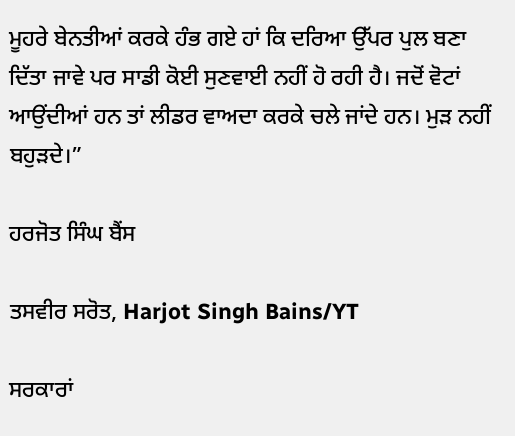ਮੂਹਰੇ ਬੇਨਤੀਆਂ ਕਰਕੇ ਹੰਭ ਗਏ ਹਾਂ ਕਿ ਦਰਿਆ ਉੱਪਰ ਪੁਲ ਬਣਾ ਦਿੱਤਾ ਜਾਵੇ ਪਰ ਸਾਡੀ ਕੋਈ ਸੁਣਵਾਈ ਨਹੀਂ ਹੋ ਰਹੀ ਹੈ। ਜਦੋਂ ਵੋਟਾਂ ਆਉਂਦੀਆਂ ਹਨ ਤਾਂ ਲੀਡਰ ਵਾਅਦਾ ਕਰਕੇ ਚਲੇ ਜਾਂਦੇ ਹਨ। ਮੁੜ ਨਹੀਂ ਬਹੁੜਦੇ।”

ਹਰਜੋਤ ਸਿੰਘ ਬੈਂਸ

ਤਸਵੀਰ ਸਰੋਤ, Harjot Singh Bains/YT

ਸਰਕਾਰਾਂ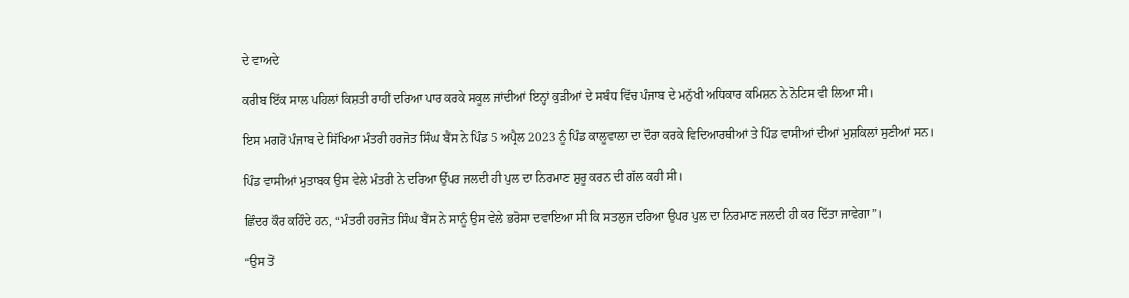ਦੇ ਵਾਅਦੇ

ਕਰੀਬ ਇੱਕ ਸਾਲ ਪਹਿਲਾਂ ਕਿਸ਼ਤੀ ਰਾਹੀਂ ਦਰਿਆ ਪਾਰ ਕਰਕੇ ਸਕੂਲ ਜਾਂਦੀਆਂ ਇਨ੍ਹਾਂ ਕੁੜੀਆਂ ਦੇ ਸਬੰਧ ਵਿੱਚ ਪੰਜਾਬ ਦੇ ਮਨੁੱਖੀ ਅਧਿਕਾਰ ਕਮਿਸ਼ਨ ਨੇ ਨੋਟਿਸ ਵੀ ਲਿਆ ਸੀ।

ਇਸ ਮਗਰੋਂ ਪੰਜਾਬ ਦੇ ਸਿੱਖਿਆ ਮੰਤਰੀ ਹਰਜੋਤ ਸਿੰਘ ਬੈਂਸ ਨੇ ਪਿੰਡ 5 ਅਪ੍ਰੈਲ 2023 ਨੂੰ ਪਿੰਡ ਕਾਲੂਵਾਲਾ ਦਾ ਦੌਰਾ ਕਰਕੇ ਵਿਦਿਆਰਥੀਆਂ ਤੇ ਪਿੰਡ ਵਾਸੀਆਂ ਦੀਆਂ ਮੁਸ਼ਕਿਲਾਂ ਸੁਣੀਆਂ ਸਨ।

ਪਿੰਡ ਵਾਸੀਆਂ ਮੁਤਾਬਕ ਉਸ ਵੇਲੇ ਮੰਤਰੀ ਨੇ ਦਰਿਆ ਉੱਪਰ ਜਲਦੀ ਹੀ ਪੁਲ ਦਾ ਨਿਰਮਾਣ ਸ਼ੁਰੂ ਕਰਨ ਦੀ ਗੱਲ ਕਹੀ ਸੀ।

ਛਿੰਦਰ ਕੌਰ ਕਹਿੰਦੇ ਹਨ, “ਮੰਤਰੀ ਹਰਜੋਤ ਸਿੰਘ ਬੈਂਸ ਨੇ ਸਾਨੂੰ ਉਸ ਵੇਲੇ ਭਰੋਸਾ ਦਵਾਇਆ ਸੀ ਕਿ ਸਤਲੁਜ ਦਰਿਆ ਉਪਰ ਪੁਲ ਦਾ ਨਿਰਮਾਣ ਜਲਦੀ ਹੀ ਕਰ ਦਿੱਤਾ ਜਾਵੇਗਾ”।

“ਉਸ ਤੋਂ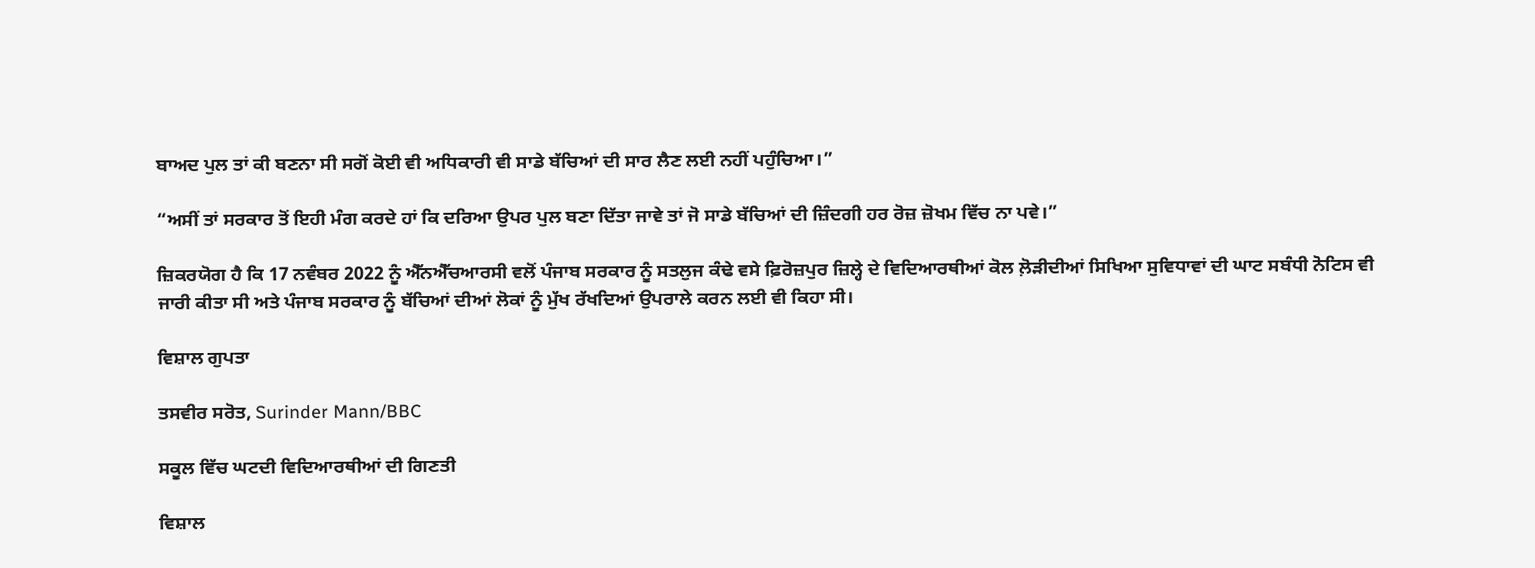ਬਾਅਦ ਪੁਲ ਤਾਂ ਕੀ ਬਣਨਾ ਸੀ ਸਗੋਂ ਕੋਈ ਵੀ ਅਧਿਕਾਰੀ ਵੀ ਸਾਡੇ ਬੱਚਿਆਂ ਦੀ ਸਾਰ ਲੈਣ ਲਈ ਨਹੀਂ ਪਹੁੰਚਿਆ।”

“ਅਸੀਂ ਤਾਂ ਸਰਕਾਰ ਤੋਂ ਇਹੀ ਮੰਗ ਕਰਦੇ ਹਾਂ ਕਿ ਦਰਿਆ ਉਪਰ ਪੁਲ ਬਣਾ ਦਿੱਤਾ ਜਾਵੇ ਤਾਂ ਜੋ ਸਾਡੇ ਬੱਚਿਆਂ ਦੀ ਜ਼ਿੰਦਗੀ ਹਰ ਰੋਜ਼ ਜ਼ੋਖਮ ਵਿੱਚ ਨਾ ਪਵੇ।”

ਜ਼ਿਕਰਯੋਗ ਹੈ ਕਿ 17 ਨਵੰਬਰ 2022 ਨੂੰ ਐੱਨਐੱਚਆਰਸੀ ਵਲੋਂ ਪੰਜਾਬ ਸਰਕਾਰ ਨੂੰ ਸਤਲੁਜ ਕੰਢੇ ਵਸੇ ਫ਼ਿਰੋਜ਼ਪੁਰ ਜ਼ਿਲ੍ਹੇ ਦੇ ਵਿਦਿਆਰਥੀਆਂ ਕੋਲ ਲ਼ੋੜੀਦੀਆਂ ਸਿਖਿਆ ਸੁਵਿਧਾਵਾਂ ਦੀ ਘਾਟ ਸਬੰਧੀ ਨੋਟਿਸ ਵੀ ਜਾਰੀ ਕੀਤਾ ਸੀ ਅਤੇ ਪੰਜਾਬ ਸਰਕਾਰ ਨੂੰ ਬੱਚਿਆਂ ਦੀਆਂ ਲੋਕਾਂ ਨੂੰ ਮੁੱਖ ਰੱਖਦਿਆਂ ਉਪਰਾਲੇ ਕਰਨ ਲਈ ਵੀ ਕਿਹਾ ਸੀ।

ਵਿਸ਼ਾਲ ਗੁਪਤਾ

ਤਸਵੀਰ ਸਰੋਤ, Surinder Mann/BBC

ਸਕੂਲ ਵਿੱਚ ਘਟਦੀ ਵਿਦਿਆਰਥੀਆਂ ਦੀ ਗਿਣਤੀ

ਵਿਸ਼ਾਲ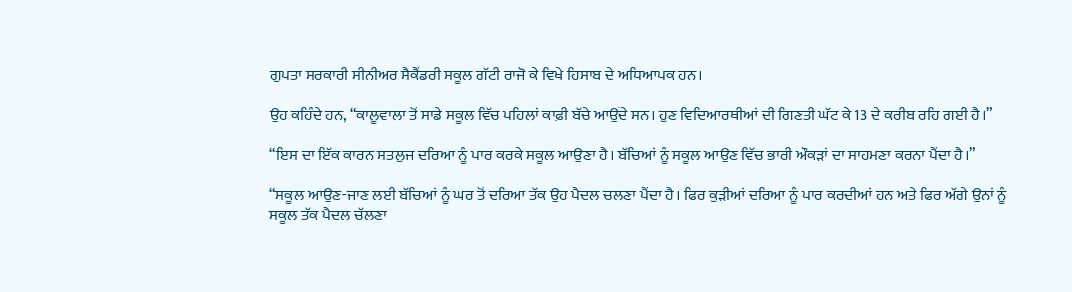ਗੁਪਤਾ ਸਰਕਾਰੀ ਸੀਨੀਅਰ ਸੈਕੈਂਡਰੀ ਸਕੂਲ ਗੱਟੀ ਰਾਜੋ ਕੇ ਵਿਖੇ ਹਿਸਾਬ ਦੇ ਅਧਿਆਪਕ ਹਨ।

ਉਹ ਕਹਿੰਦੇ ਹਨ, “ਕਾਲੂਵਾਲਾ ਤੋਂ ਸਾਡੇ ਸਕੂਲ ਵਿੱਚ ਪਹਿਲਾਂ ਕਾਫ਼ੀ ਬੱਚੇ ਆਉਂਦੇ ਸਨ। ਹੁਣ ਵਿਦਿਆਰਥੀਆਂ ਦੀ ਗਿਣਤੀ ਘੱਟ ਕੇ 13 ਦੇ ਕਰੀਬ ਰਹਿ ਗਈ ਹੈ।”

“ਇਸ ਦਾ ਇੱਕ ਕਾਰਨ ਸਤਲੁਜ ਦਰਿਆ ਨੂੰ ਪਾਰ ਕਰਕੇ ਸਕੂਲ ਆਉਣਾ ਹੈ। ਬੱਚਿਆਂ ਨੂੰ ਸਕੂਲ ਆਉਣ ਵਿੱਚ ਭਾਰੀ ਔਕੜਾਂ ਦਾ ਸਾਹਮਣਾ ਕਰਨਾ ਪੈਂਦਾ ਹੈ।”

“ਸਕੂਲ ਆਉਣ-ਜਾਣ ਲਈ ਬੱਚਿਆਂ ਨੂੰ ਘਰ ਤੋਂ ਦਰਿਆ ਤੱਕ ਉਹ ਪੈਦਲ ਚਲਣਾ ਪੈਂਦਾ ਹੈ। ਫਿਰ ਕੁੜੀਆਂ ਦਰਿਆ ਨੂੰ ਪਾਰ ਕਰਦੀਆਂ ਹਨ ਅਤੇ ਫਿਰ ਅੱਗੇ ਉਨਾਂ ਨੂੰ ਸਕੂਲ ਤੱਕ ਪੈਦਲ ਚੱਲਣਾ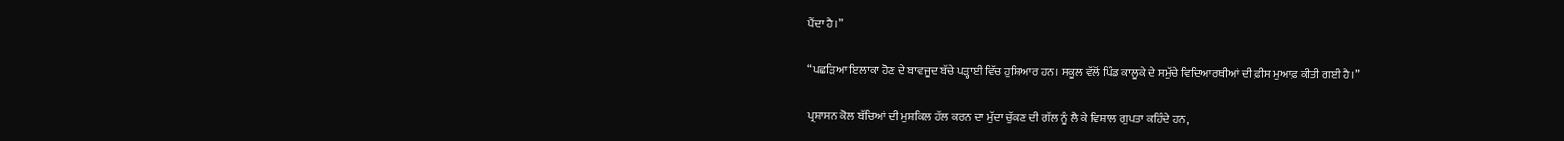ਪੈਂਦਾ ਹੈ।”

“ਪਛੜਿਆ ਇਲਾਕਾ ਹੋਣ ਦੇ ਬਾਵਜੂਦ ਬੱਚੇ ਪੜ੍ਹਾਈ ਵਿੱਚ ਹੁਸ਼ਿਆਰ ਹਨ। ਸਕੂਲ ਵੱਲੋਂ ਪਿੰਡ ਕਾਲੂਕੇ ਦੇ ਸਮੁੱਚੇ ਵਿਦਿਆਰਥੀਆਂ ਦੀ ਫ਼ੀਸ ਮੁਆਫ਼ ਕੀਤੀ ਗਈ ਹੈ।”

ਪ੍ਰਸ਼ਾਸਨ ਕੋਲ ਬੱਚਿਆਂ ਦੀ ਮੁਸ਼ਕਿਲ ਹੱਲ ਕਰਨ ਦਾ ਮੁੱਦਾ ਚੁੱਕਣ ਦੀ ਗੱਲ ਨੂੰ ਲੈ ਕੇ ਵਿਸ਼ਾਲ ਗੁਪਤਾ ਕਹਿੰਦੇ ਹਨ,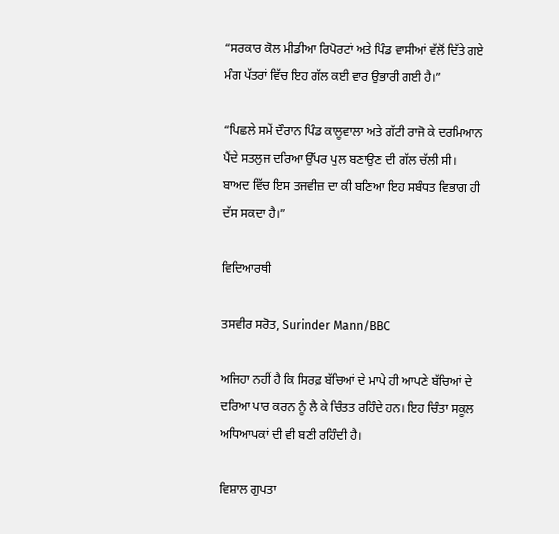“ਸਰਕਾਰ ਕੋਲ ਮੀਡੀਆ ਰਿਪੋਰਟਾਂ ਅਤੇ ਪਿੰਡ ਵਾਸੀਆਂ ਵੱਲੋਂ ਦਿੱਤੇ ਗਏ ਮੰਗ ਪੱਤਰਾਂ ਵਿੱਚ ਇਹ ਗੱਲ ਕਈ ਵਾਰ ਉਭਾਰੀ ਗਈ ਹੈ।”

“ਪਿਛਲੇ ਸਮੇਂ ਦੌਰਾਨ ਪਿੰਡ ਕਾਲੂਵਾਲਾ ਅਤੇ ਗੱਟੀ ਰਾਜੋ ਕੇ ਦਰਮਿਆਨ ਪੈਂਦੇ ਸਤਲੁਜ ਦਰਿਆ ਉੱਪਰ ਪੁਲ ਬਣਾਉਣ ਦੀ ਗੱਲ ਚੱਲੀ ਸੀ। ਬਾਅਦ ਵਿੱਚ ਇਸ ਤਜਵੀਜ਼ ਦਾ ਕੀ ਬਣਿਆ ਇਹ ਸਬੰਧਤ ਵਿਭਾਗ ਹੀ ਦੱਸ ਸਕਦਾ ਹੈ।”

ਵਿਦਿਆਰਥੀ

ਤਸਵੀਰ ਸਰੋਤ, Surinder Mann/BBC

ਅਜਿਹਾ ਨਹੀਂ ਹੈ ਕਿ ਸਿਰਫ਼ ਬੱਚਿਆਂ ਦੇ ਮਾਪੇ ਹੀ ਆਪਣੇ ਬੱਚਿਆਂ ਦੇ ਦਰਿਆ ਪਾਰ ਕਰਨ ਨੂੰ ਲੈ ਕੇ ਚਿੰਤਤ ਰਹਿੰਦੇ ਹਨ। ਇਹ ਚਿੰਤਾ ਸਕੂਲ ਅਧਿਆਪਕਾਂ ਦੀ ਵੀ ਬਣੀ ਰਹਿੰਦੀ ਹੈ।

ਵਿਸ਼ਾਲ ਗੁਪਤਾ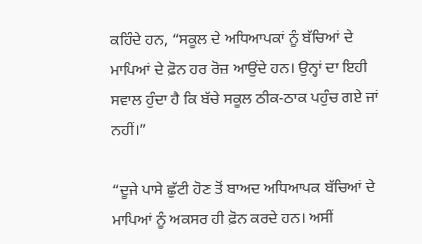ਕਹਿੰਦੇ ਹਨ, “ਸਕੂਲ ਦੇ ਅਧਿਆਪਕਾਂ ਨੂੰ ਬੱਚਿਆਂ ਦੇ ਮਾਪਿਆਂ ਦੇ ਫ਼ੋਨ ਹਰ ਰੋਜ਼ ਆਉਂਦੇ ਹਨ। ਉਨ੍ਹਾਂ ਦਾ ਇਹੀ ਸਵਾਲ ਹੁੰਦਾ ਹੈ ਕਿ ਬੱਚੇ ਸਕੂਲ ਠੀਕ-ਠਾਕ ਪਹੁੰਚ ਗਏ ਜਾਂ ਨਹੀਂ।”

“ਦੂਜੇ ਪਾਸੇ ਛੁੱਟੀ ਹੋਣ ਤੋਂ ਬਾਅਦ ਅਧਿਆਪਕ ਬੱਚਿਆਂ ਦੇ ਮਾਪਿਆਂ ਨੂੰ ਅਕਸਰ ਹੀ ਫ਼ੋਨ ਕਰਦੇ ਹਨ। ਅਸੀਂ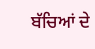ਬੱਚਿਆਂ ਦੇ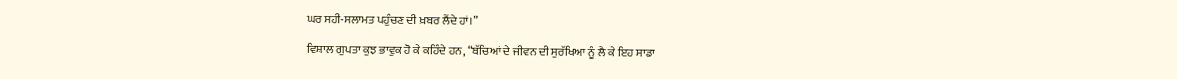ਘਰ ਸਹੀ-ਸਲਾਮਤ ਪਹੁੰਚਣ ਦੀ ਖ਼ਬਰ ਲੈਂਦੇ ਹਾਂ।”

ਵਿਸ਼ਾਲ ਗੁਪਤਾ ਕੁਝ ਭਾਵੁਕ ਹੋ ਕੇ ਕਹਿੰਦੇ ਹਨ, “ਬੱਚਿਆਂ ਦੇ ਜੀਵਨ ਦੀ ਸੁਰੱਖਿਆ ਨੂੰ ਲੈ ਕੇ ਇਹ ਸਾਡਾ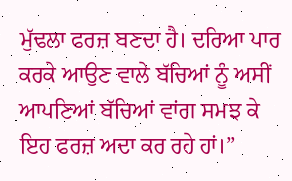ਮੁੱਢਲਾ ਫਰਜ਼ ਬਣਦਾ ਹੈ। ਦਰਿਆ ਪਾਰ ਕਰਕੇ ਆਉਣ ਵਾਲੇ ਬੱਚਿਆਂ ਨੂੰ ਅਸੀਂ ਆਪਣਿਆਂ ਬੱਚਿਆਂ ਵਾਂਗ ਸਮਝ ਕੇ ਇਹ ਫਰਜ਼ ਅਦਾ ਕਰ ਰਹੇ ਹਾਂ।”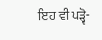ਇਹ ਵੀ ਪੜ੍ਵੋ-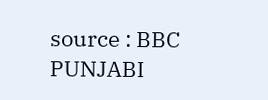source : BBC PUNJABI